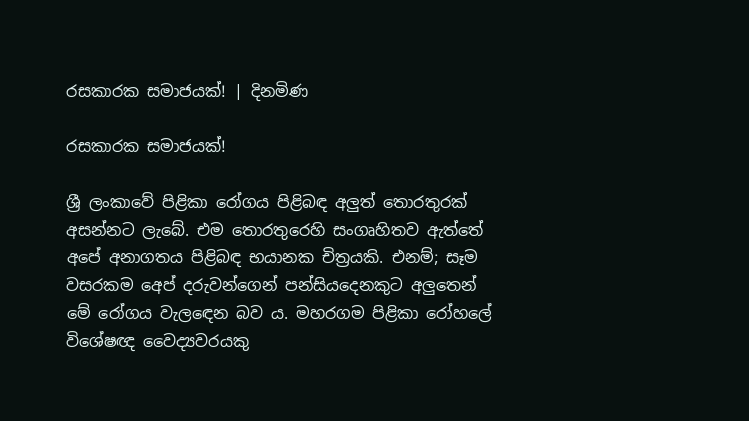රසකාරක සමාජයක්! | දිනමිණ

රසකාරක සමාජයක්!

ශ්‍රී ලංකාවේ පිළිකා රෝගය පිළිබඳ අලුත් තොරතුරක් අසන්නට ලැබේ. එම තොරතුරෙහි සංගෘහිතව ඇත්තේ අපේ අනාගතය පිළිබඳ භයානක චිත්‍රයකි. එනම්; සෑම වසරකම අ‍ෙප් දරුවන්ගෙන් පන්සියදෙනකුට අලුතෙන් මේ රෝගය වැලඳෙන බව ය. මහරගම පිළිකා රෝහලේ විශේෂඥ වෛද්‍යවරයකු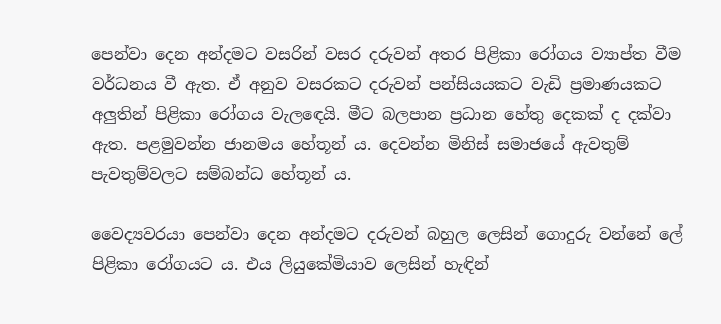පෙන්වා දෙන අන්දමට වසරින් වසර දරුවන් අතර පිළිකා රෝගය ව්‍යාප්ත වීම වර්ධනය වී ඇත. ඒ අනුව වසරකට දරුවන් පන්සියයකට වැඩි ප්‍රමාණයකට අලුතින් පිළිකා රෝගය වැලඳෙයි. මීට බලපාන ප්‍රධාන හේතු දෙකක් ද දක්වා ඇත. පළමුවන්න ජානමය හේතූන් ය. දෙවන්න මිනිස් සමාජයේ ඇවතුම් පැවතුම්වලට සම්බන්ධ හේතූන් ය.

වෛද්‍යවරයා පෙන්වා දෙන අන්දමට දරුවන් බහුල ලෙසින් ගොදුරු වන්නේ ලේ පිළිකා රෝගයට ය. එය ලියුකේමියාව ලෙසින් හැඳින්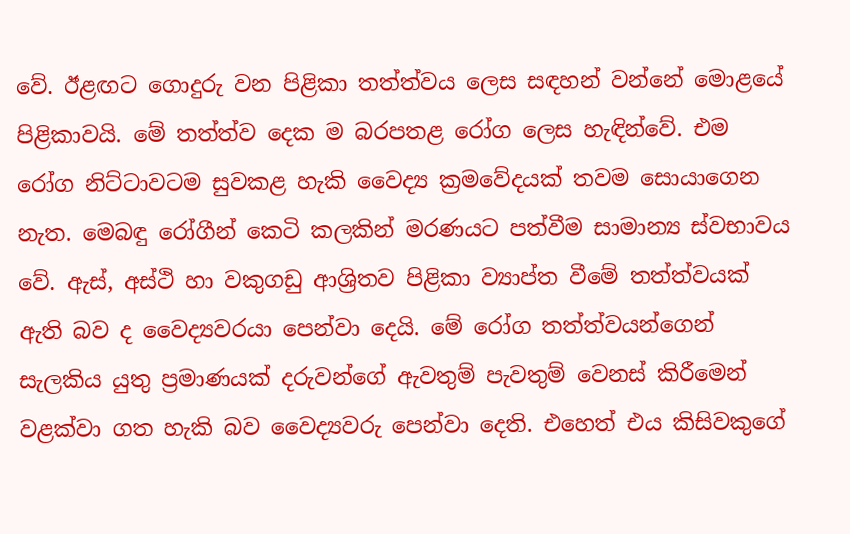වේ. ඊළඟට ගොදුරු වන පිළිකා තත්ත්වය ලෙස සඳහන් වන්නේ මොළයේ පිළිකාවයි. මේ තත්ත්ව දෙක ම බරපතළ රෝග ලෙස හැඳින්වේ. එම රෝග නිට්ටාවටම සුවකළ හැකි වෛද්‍ය ක්‍රමවේදයක් තවම සොයාගෙන නැත. මෙබඳු රෝගීන් කෙටි කලකින් මරණයට පත්වීම සාමාන්‍ය ස්වභාවය වේ. ඇස්, අස්ථි හා වකුගඩු ආශ්‍රිතව පිළිකා ව්‍යාප්ත වීමේ තත්ත්වයක් ඇති බව ද වෛද්‍යවරයා පෙන්වා දෙයි. මේ රෝග තත්ත්වයන්ගෙන් සැලකිය යුතු ප්‍රමාණයක් දරුවන්ගේ ඇවතුම් පැවතුම් වෙනස් කිරීමෙන් වළක්වා ගත හැකි බව වෛද්‍යවරු පෙන්වා දෙති. එහෙත් එය කිසිවකුගේ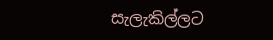සැලැකිල්ලට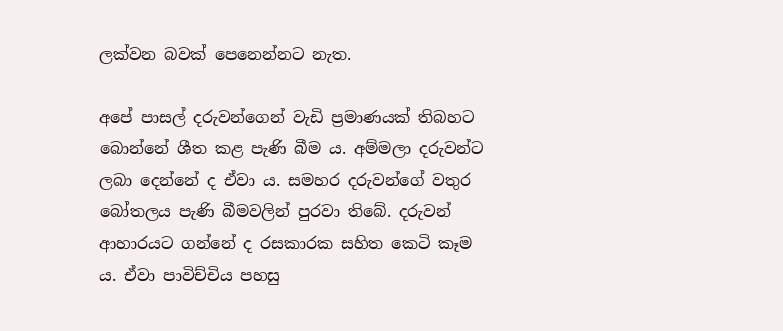ලක්වන බවක් පෙනෙන්නට නැත.

අපේ පාසල් දරුවන්ගෙන් වැඩි ප්‍රමාණයක් තිබහට බොන්නේ ශීත කළ පැණි බීම ය. අම්මලා දරුවන්ට ලබා දෙන්නේ ද ඒවා ය. සමහර දරුවන්ගේ වතුර බෝතලය පැණි බීමවලින් පුරවා තිබේ. දරුවන් ආහාරයට ගන්නේ ද රසකාරක සහිත කෙටි කෑම ය. ඒවා පාවිච්චිය පහසු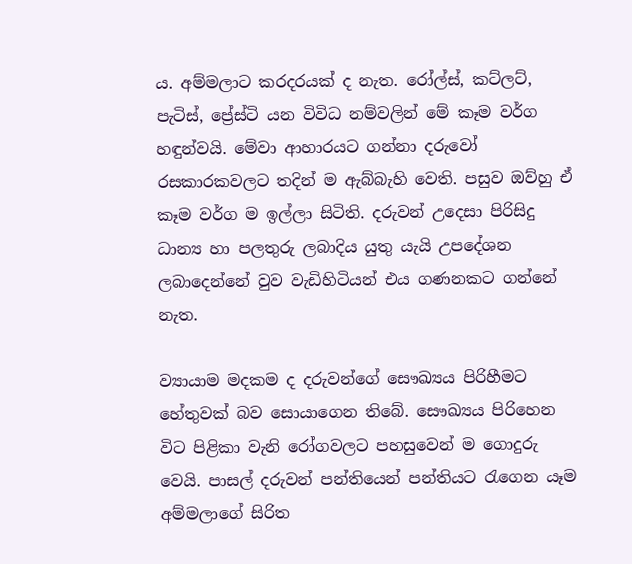ය. අම්මලාට කරදරයක් ද නැත. රෝල්ස්, කට්ලට්, පැටිස්, ප්‍රේස්ටි යන විවිධ නම්වලින් මේ කෑම වර්ග හඳුන්වයි. මේවා ආහාරයට ගන්නා දරුවෝ රසකාරකවලට තදින් ම ඇබ්බැහි වෙති. පසුව ඔව්හු ඒ කෑම වර්ග ම ඉල්ලා සිටිති. දරුවන් උදෙසා පිරිසිදු ධාන්‍ය හා පලතුරු ලබාදිය යුතු යැයි උ‍පදේශන ලබාදෙන්නේ වුව වැඩිහිටියන් එය ගණනකට ගන්නේ නැත.

ව්‍යායාම මදකම ද දරුවන්ගේ සෞඛ්‍යය පිරිහීමට හේතුවක් බව සොයාගෙන තිබේ. සෞඛ්‍යය පිරිහෙන විට පිළිකා වැනි රෝගවලට පහසුවෙන් ම ගොදුරු වෙයි. පාසල් දරුවන් පන්තියෙන් පන්තියට රැගෙන යෑම අම්මලාගේ සිරිත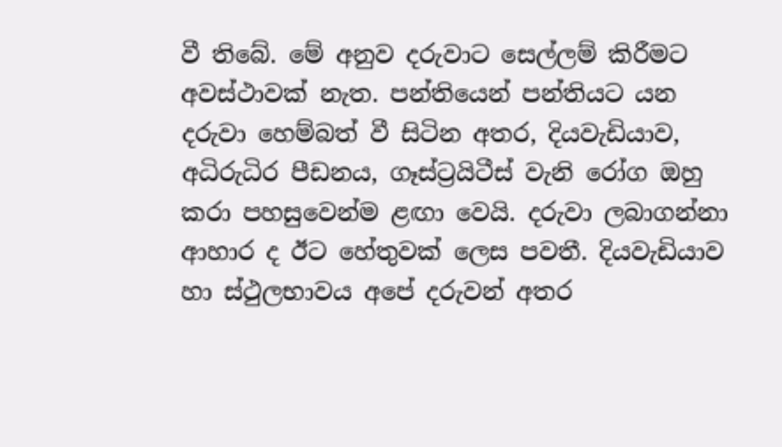වී තිබේ. මේ අනුව දරුවාට සෙල්ලම් කිරීමට අවස්ථාවක් නැත. පන්තියෙන් පන්තියට යන දරුවා හෙම්බත් වී සිටින අතර, දියවැඩියාව, අධිරුධිර පීඩනය, ගෑස්ට්‍රයිටීස් වැනි රෝග ඔහු කරා පහසුවෙන්ම ළඟා වෙයි. දරුවා ලබාගන්නා ආහාර ද ඊට හේතුවක් ලෙස පවතී. දියවැඩියාව හා ස්ථුලභාවය අපේ දරුවන් අතර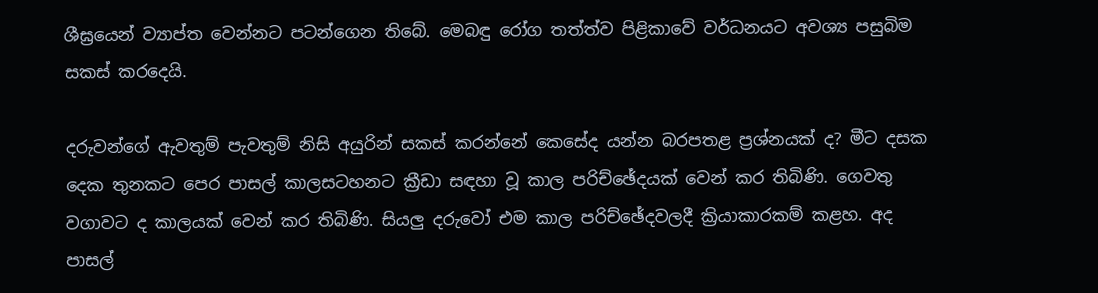ශීඝ්‍රයෙන් ව්‍යාප්ත වෙන්නට පටන්ගෙන තිබේ. මෙබඳු රෝග තත්ත්ව පිළිකාවේ වර්ධනයට අවශ්‍ය පසුබිම සකස් කරදෙයි.

දරුවන්ගේ ඇවතුම් පැවතුම් නිසි අයුරින් සකස් කරන්නේ කෙසේද යන්න බරපතළ ප්‍රශ්නයක් ද? මීට දසක දෙක තුනකට පෙර පාසල් කාලසටහනට ක්‍රීඩා සඳහා වූ කාල පරිච්ඡේදයක් වෙන් කර තිබිණි. ගෙවතු වගාවට ද කාලයක් වෙන් කර තිබිණි. සියලු දරුවෝ එම කාල පරිච්ඡේදවලදී ක්‍රියාකාරකම් කළහ. අද පාසල්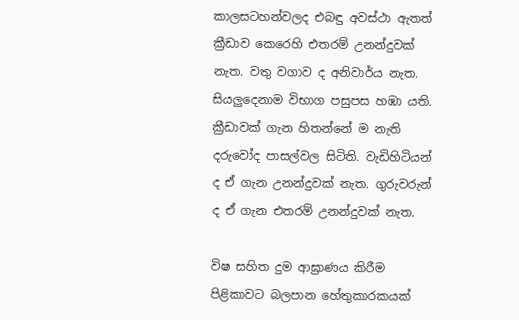කාලසටහන්වලද එබඳු අවස්ථා ඇතත් ක්‍රීඩාව කෙරෙහි එතරම් උනන්දුවක් නැත. වතු වගාව ද අනිවාර්ය නැත. සියලුදෙනාම විභාග පසුපස හඹා යති. ක්‍රීඩාවක් ගැන හිතන්නේ ම නැති දරුවෝද පාසල්වල සිටිති. වැඩිහිටියන් ද ඒ ගැන උනන්දුවක් නැත. ගුරුවරුන් ද ඒ ගැන එතරම් උනන්දුවක් නැත.

විෂ සහිත දුම ආඝ්‍රාණය කිරීම පිළිකාවට බලපාන හේතුකාරකයක්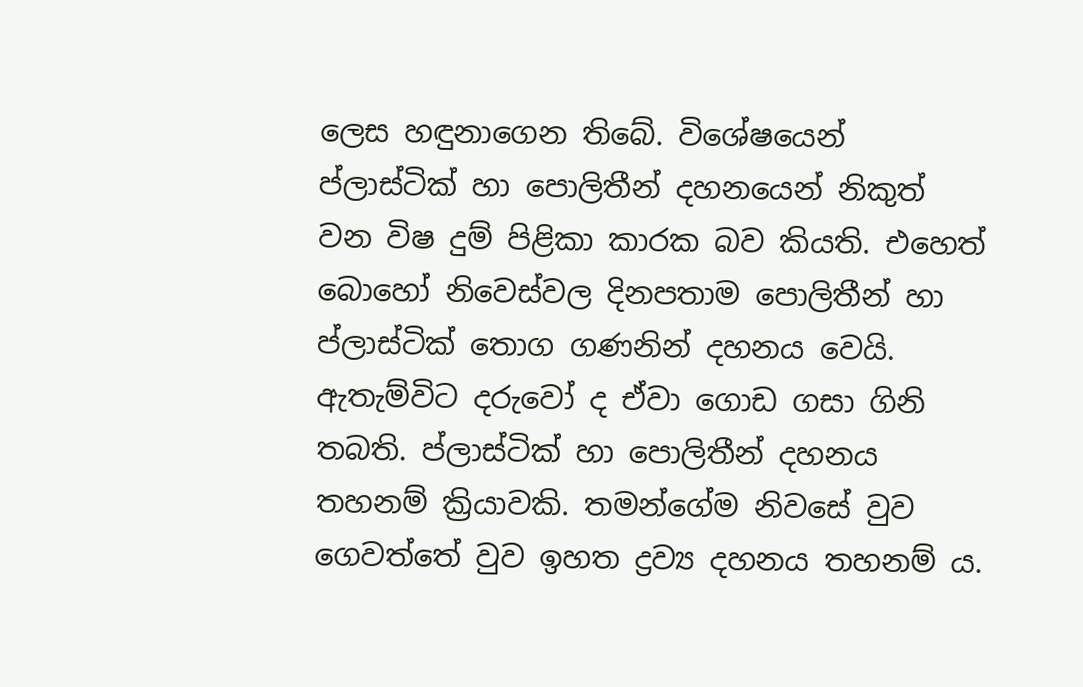ලෙස හඳුනාගෙන තිබේ. විශේෂයෙන් ප්ලාස්ටික් හා පොලිතීන් දහනයෙන් නිකුත් වන විෂ දුම් පිළිකා කාරක බව කියති. එහෙත් බොහෝ නිවෙස්වල දිනපතාම පොලිතීන් හා ප්ලාස්ටික් තොග ගණනින් දහනය වෙයි. ඇතැම්විට දරුවෝ ද ඒවා ගොඩ ගසා ගිනි තබති. ප්ලාස්ටික් හා පොලිතීන් දහනය තහනම් ක්‍රියාවකි. තමන්ගේම නිවසේ වුව ගෙවත්තේ වුව ඉහත ද්‍රව්‍ය දහනය තහනම් ය.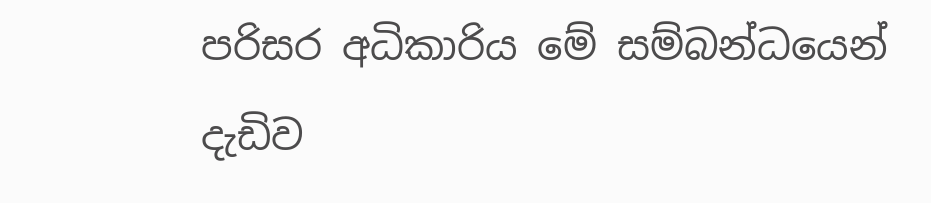පරිසර අධිකාරිය මේ සම්බන්ධයෙන් දැඩිව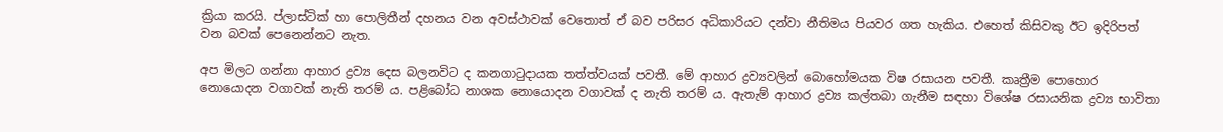ක්‍රියා කරයි. ප්ලාස්ටික් හා පොලිතීන් දහනය වන අවස්ථාවක් වෙතොත් ඒ බව පරිසර අධිකාරියට දන්වා නීතිමය පියවර ගත හැකිය. එහෙත් කිසිවකු ඊට ඉදිරිපත් වන බවක් පෙනෙන්නට නැත.

අප මිලට ගන්නා ආහාර ද්‍රව්‍ය දෙස බලනවිට ද කනගාටුදායක තත්ත්වයක් පවතී. මේ ආහාර ද්‍රව්‍යවලින් බොහෝමයක විෂ රසායන පවතී. කෘත්‍රීම පොහොර නොයොදන වගාවක් නැති තරම් ය. පළිබෝධ නාශක නොයොදන වගාවක් ද නැති තරම් ය. ඇතැම් ආහාර ද්‍රව්‍ය කල්තබා ගැනීම සඳහා විශේෂ රසායනික ද්‍රව්‍ය භාවිතා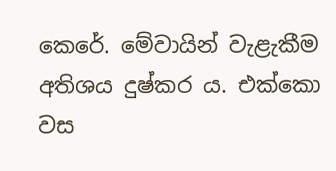කෙරේ. මේවායින් වැළැකීම අතිශය දුෂ්කර ය. එක්කො වස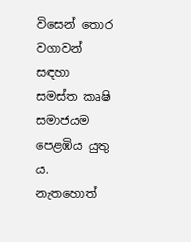විසෙන් තොර වගාවන් සඳහා සමස්ත කෘෂි සමාජයම පෙළඹිය යුතු ය. නැතහොත්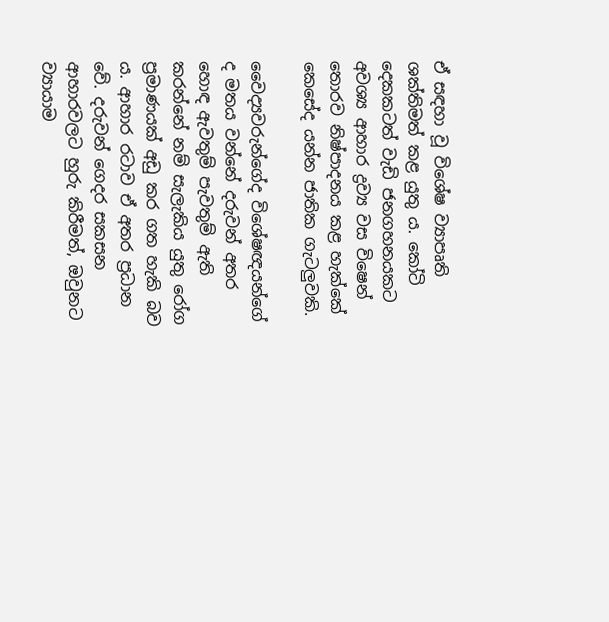ඒ සඳහා වූ විශේෂ ව්‍යාපෘති ශක්තිමත් කළ යුතු ය. කෝටි දෙකකටත් වැඩි ජනගහනයකට අවශ්‍ය ආහාර ද්‍රව්‍ය වස විෂෙන් තොරව නිෂ්පාදනය කළ හැක්කේ කෙසේද යන්න ජාතික ගැටලුවකි.

වෛද්‍යවරුන්ගේද විශේෂඥයන්ගේ ද මතය වන්නේ දරුවන් අතර හොඳ ඇවතුම් පැවතුම් ඇති කරන්නේ නම් සැලැකිය යුතු රෝග ප්‍රමාණයක් අඩු කර ගත හැකි බව ය. ආහාර රටාව ඒ අතර ප්‍රධාන වේ. දරුවන් ගෙදර සකසන ආහාරවලට හුරු කිරීමත්, ඔවුනට ව්‍යායාම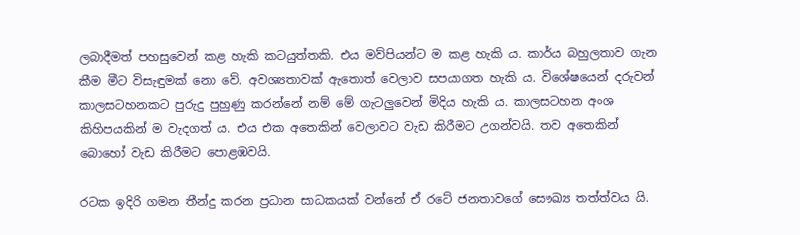ලබාදීමත් පහසුවෙන් කළ හැකි කටයුත්තකි. එය මව්පියන්ට ම කළ හැකි ය. කාර්ය බහුලතාව ගැන කීම මීට විසැඳුමක් නො වේ. අවශ්‍යතාවක් ඇතොත් වෙලාව සපයාගත හැකි ය. විශේෂයෙන් දරුවන් කාලසටහනකට පුරුදු පුහුණු කරන්නේ නම් මේ ගැටලුවෙන් මිදිය හැකි ය. කාලසටහන අංශ කිහිපයකින් ම වැදගත් ය. එය එක අතෙකින් වෙලාවට වැඩ කිරීමට උගන්වයි. තව අතෙකින් බොහෝ වැඩ කිරීමට පොළඹවයි.

රටක ඉදිරි ගමන තීන්දු කරන ප්‍රධාන සාධකයක් වන්නේ ඒ රටේ ජනතාවගේ සෞඛ්‍ය තත්ත්වය යි.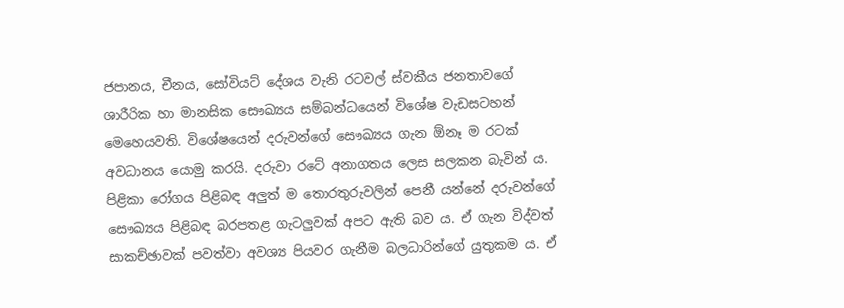ජපානය, චීනය, සෝවියට් දේශය වැනි රටවල් ස්වකීය ජනතාවගේ ශාරීරික හා මානසික සෞඛ්‍යය සම්බන්ධයෙන් විශේෂ වැඩසටහන් මෙහෙයවති. විශේෂයෙන් දරුවන්ගේ සෞඛ්‍යය ගැන ඕනෑ ම රටක් අවධානය යොමු කරයි. දරුවා රටේ අනාගතය ලෙස සලකන බැවින් ය. පිළිකා රෝගය පිළිබඳ අලුත් ම තොරතුරුවලින් පෙනී යන්නේ දරුවන්ගේ සෞඛ්‍යය පිළිබඳ බරපතළ ගැටලුවක් අපට ඇති බව ය. ඒ ගැන විද්වත් සාකච්ඡාවක් පවත්වා අවශ්‍ය පියවර ගැනීම බලධාරින්ගේ යුතුකම ය. ඒ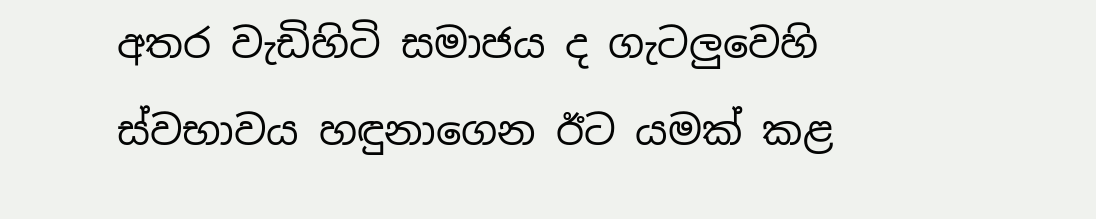අතර වැඩිහිටි සමාජය ද ගැටලුවෙහි ස්වභාවය හඳුනාගෙන ඊට යමක් කළ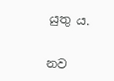යුතු ය.


නව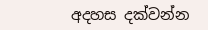අදහස දක්වන්න